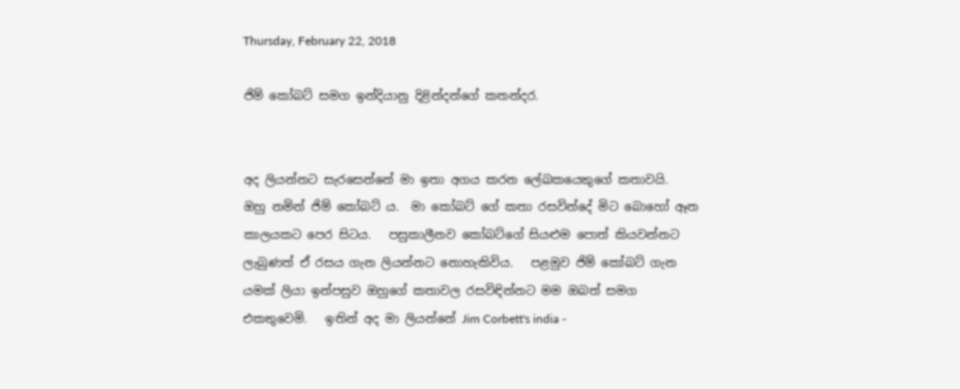Thursday, February 22, 2018

ජිම් කෝබට් සමග ඉන්දියානු දිළින්දන්ගේ කතන්දර.


අද ලියන්නට සැරසෙන්නේ මා ඉතා අගය කරන ලේඛකයෙකුගේ කතාවයි.   ඔහු නමින් ජිම් කෝබට් ය.  මා කෝබට් ගේ කතා රසවින්දේ මිට බොහෝ ඈත කාලයකට පෙර සිටය.   පසුකාලීනව කෝබට්ගේ සියළුම පොත් කියවන්නට ලැබුණත් ඒ රසය ගැන ලියන්නට නොහැකිවිය.   පළමුව ජිම් කෝබට් ගැන යමක් ලියා ඉන්පසුව ඔහුගේ කතාවල රසවිඳින්නට මම ඔබත් සමග එකතුවෙමි.   ඉතින් අද මා ලියන්නේ Jim Corbett's india -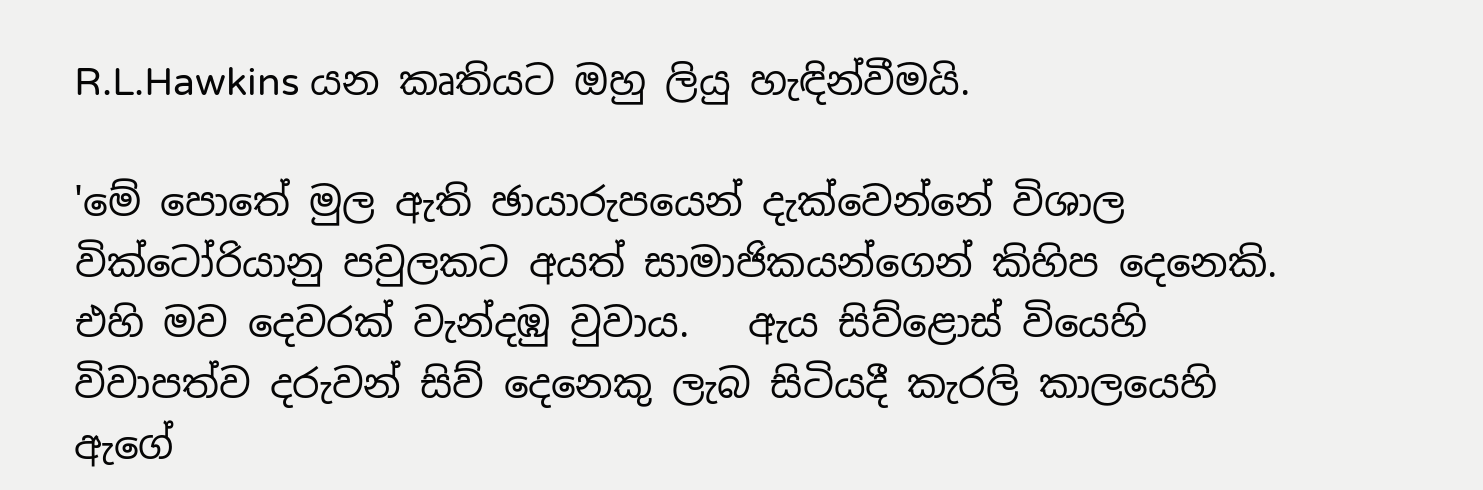R.L.Hawkins යන කෘතියට ඔහු ලියු හැඳින්වීමයි.

'මේ පොතේ මුල ඇති ඡායාරුපයෙන් දැක්වෙන්නේ විශාල වික්ටෝරියානු පවුලකට අයත් සාමාජිකයන්ගෙන් කිහිප දෙනෙකි.   එහි මව දෙවරක් වැන්දඹු වුවාය.   ඇය සිව්ළොස් වියෙහි විවාපත්ව දරුවන් සිව් දෙනෙකු ලැබ සිටියදී කැරලි කාලයෙහි ඇගේ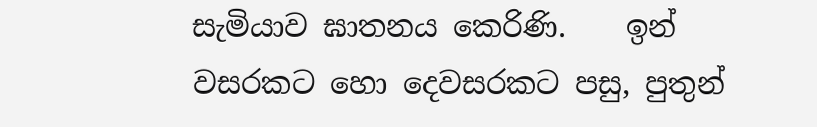සැමියාව ඝාතනය කෙරිණි.    ඉන් වසරකට හො දෙවසරකට පසු, පුතුන්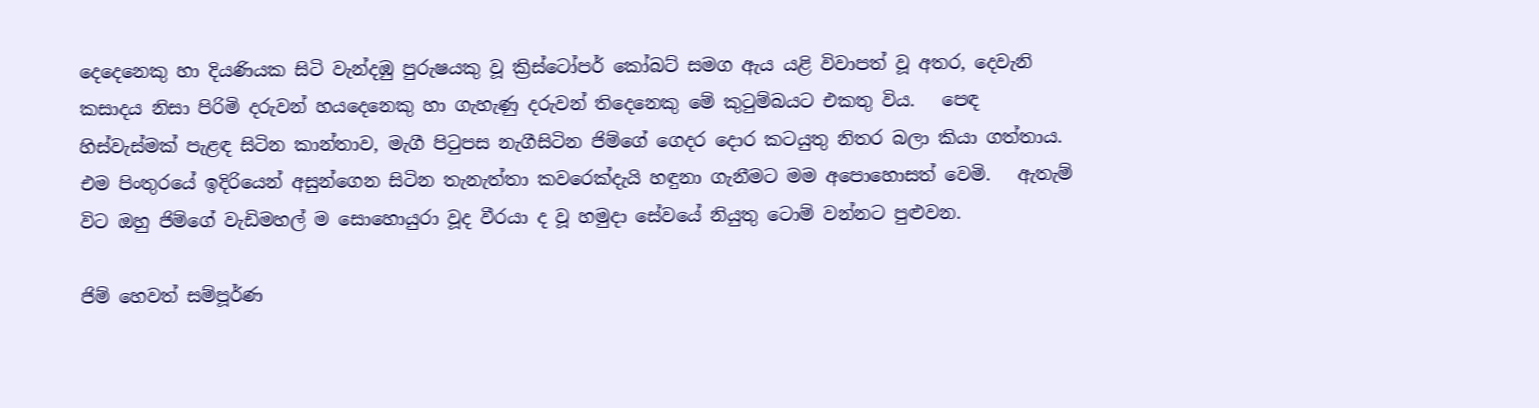දෙදෙනෙකු හා දියණියක සිටි වැන්දඹු පුරුෂයකු වූ ක්‍රිස්ටෝපර් කෝබට් සමග ඇය යළි විවාපත් වූ අතර, දෙවැනි කසාදය නිසා පිරිමි දරුවන් හයදෙනෙකු හා ගැහැණු දරුවන් තිදෙනෙකු මේ කුටුම්බයට එකතු විය.   පෙඳ හිස්වැස්මක් පැළඳ සිටින කාන්තාව, මැගී පිටුපස නැගීසිටින ජිම්ගේ ගෙදර දොර කටයුතු නිතර බලා කියා ගත්තාය.   එම පිංතුරයේ ඉදිරියෙන් අසුන්ගෙන සිටින තැනැත්තා කවරෙක්දැයි හඳුනා ගැනීමට මම අපොහොසත් වෙමි.   ඇතැම් විට ඔහු ජිම්ගේ වැඩිමහල් ම සොහොයුරා වූද වීරයා ද වූ හමුදා සේවයේ නියුතු ටොම් වන්නට පුළුවන.

ජිම් හෙවත් සම්පූර්ණ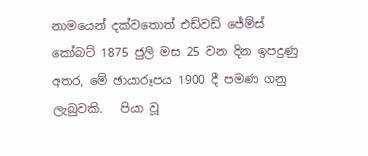නාමයෙන් දක්වතොත් එඩ්වඩ් ජේම්ස් කෝබට් 1875 ජුලි මස 25 වන දින ඉපදුණු අතර, මේ ඡායාරූපය 1900 දී පමණ ගනු ලැබුවකි.   පියා වූ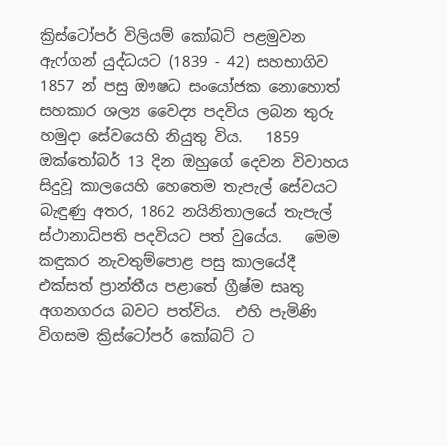ක්‍රිස්ටෝපර් විලියම් කෝබට් පළමුවන ඇෆ්ගන් යුද්ධයට (1839 - 42) සහභාගිව 1857 න් පසු ඖෂධ සංයෝජක නොහොත් සහකාර ශල්‍ය වෛද්‍ය පදවිය ලබන තුරු හමුදා සේවයෙහි නියුතු විය.   1859 ඔක්තෝබර් 13 දින ඔහුගේ දෙවන විවාහය සිදුවූ කාලයෙහි හෙතෙම තැපැල් සේවයට බැඳුණු අතර, 1862 නයිනිතාලයේ තැපැල් ස්ථානාධිපති පදවියට පත් වුයේය.   මෙම කඳුකර නැවතුම්පොළ පසු කාලයේදී එක්සත් ප්‍රාන්තීය පළාතේ ග්‍රීෂ්ම සෘතු අගනගරය බවට පත්විය.  එහි පැමිණි විගසම ක්‍රිස්ටෝපර් කෝබට් ට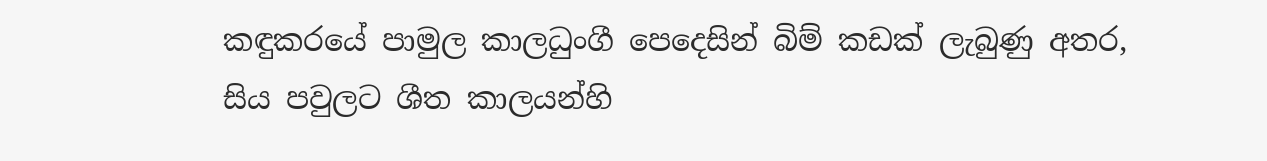කඳුකරයේ පාමුල කාලධුංගී පෙදෙසින් බිම් කඩක් ලැබුණු අතර, සිය පවුලට ශීත කාලයන්හි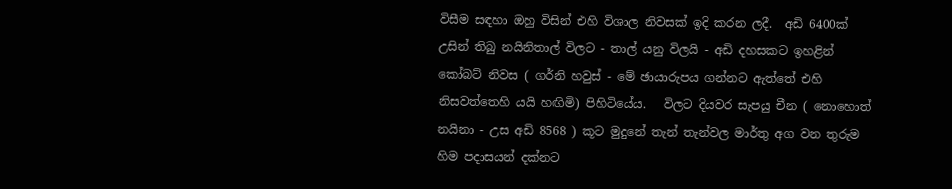විසීම සඳහා ඔහු විසින් එහි විශාල නිවසක් ඉදි කරන ලදී.  අඩි 6400ක් උසින් තිබු නයිනිතාල් විලට - තාල් යනු විලයි - අඩි දහසකට ඉහළින් කෝබට් නිවස ( ගර්නි හවුස් - මේ ඡායාරුපය ගන්නට ඇත්තේ එහි නිසවත්තෙහි යයි හඟිමි) පිහිටියේය.   විලට දියවර සැපයු චීන ( නොහොත් නයිනා - උස අඩි 8568 ) කූට මුදුනේ තැන් තැන්වල මාර්තු අග වන තුරුම හිම පදාසයන් දක්නට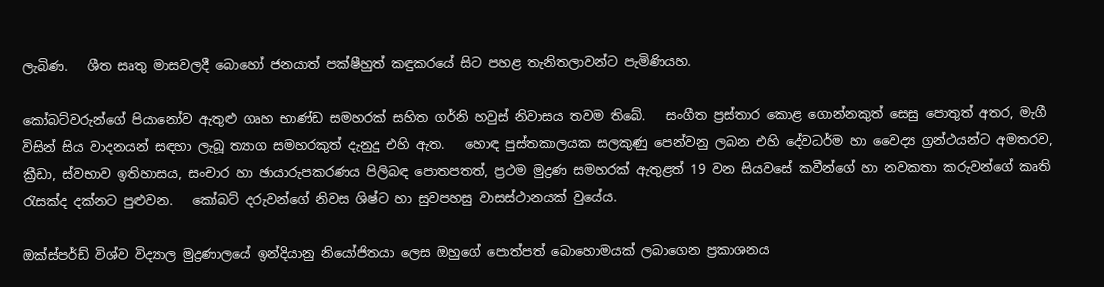ලැබිණ.   ශීත සෘතු මාසවලදී බොහෝ ජනයාත් පක්ෂීහුත් කඳුකරයේ සිට පහළ තැනිතලාවන්ට පැමිණියහ.

කෝබට්වරුන්ගේ පියානෝව ඇතුළු ගෘහ භාණ්ඩ සමහරක් සහිත ගර්නි හවුස් නිවාසය තවම තිබේ.   සංගීත ප්‍රස්තාර කොළ ගොන්නකුත් සෙසු පොතුත් අතර, මැගී විසින් සිය වාදනයන් සඳහා ලැබූ ත්‍යාග සමහරකුත් දැනුදු එහි ඇත.   හොඳ පුස්තකාලයක සලකුණු පෙන්වනු ලබන එහි දේවධර්ම හා වෛද්‍ය ග්‍රන්ථයන්ට අමතරව, ක්‍රීඩා, ස්වභාව ඉතිහාසය, සංචාර හා ඡායාරුපකරණය පිලිබඳ පොතපතත්, ප්‍රථම මුද්‍රණ සමහරක් ඇතුළත් 19 වන සියවසේ කවීන්ගේ හා නවකතා කරුවන්ගේ කෘති රැසක්ද දක්නට පුළුවන.   කෝබට් දරුවන්ගේ නිවස ශිෂ්ට හා සුවපහසු වාසස්ථානයක් වුයේය.

ඔක්ස්පර්ඩ් විශ්ව විද්‍යාල මුද්‍රණාලයේ ඉන්දියානු නියෝජිතයා ලෙස ඔහුගේ පොත්පත් බොහොමයක් ලබාගෙන ප්‍රකාශනය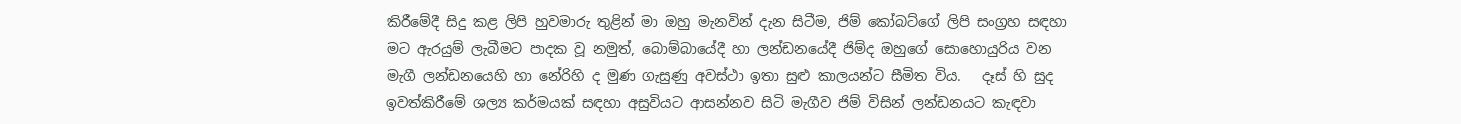කිරීමේදී සිදු කළ ලිපි හුවමාරු තුළින් මා ඔහු මැනවින් දැන සිටීම, ජිම් කෝබට්ගේ ලිපි සංග්‍රහ සඳහා මට ඇරයුම් ලැබීමට පාදක වූ නමුත්, බොම්බායේදී හා ලන්ඩනයේදී ජිම්ද ඔහුගේ සොහොයුරිය වන මැගී ලන්ඩනයෙහි හා නේරිහි ද මුණ ගැසුණු අවස්ථා ඉතා සුළු කාලයන්ට සීමිත විය.   දෑස් හි සුද ඉවත්කිරීමේ ශල්‍ය කර්මයක් සඳහා අසුවියට ආසන්නව සිටි මැගීව ජිම් විසින් ලන්ඩනයට කැඳවා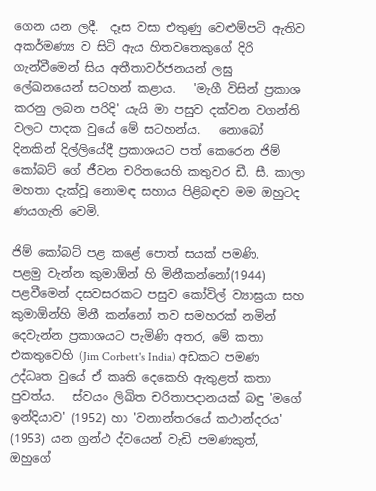ගෙන යන ලදී.  දෑස වසා එතුණු වෙළුම්පටි ඇතිව අකර්මණ්‍ය ව සිටි ඇය හිතවතෙකුගේ දිරි ගැන්වීමෙන් සිය අතීතාවර්ජනයන් ලඝු ලේඛනයෙන් සටහන් කළාය.   'මැගී විසින් ප්‍රකාශ කරනු ලබන පරිදි' යැයි මා පසුව දක්වන වගන්ති වලට පාදක වුයේ මේ සටහන්ය.   නොබෝ දිනකින් දිල්ලියේදී ප්‍රකාශයට පත් කෙරෙන ජිම් කෝබට් ගේ ජීවන චරිතයෙහි කතුවර ඩී. සී. කාලා මහතා දැක්වූ නොමඳ සහාය පිළිබඳව මම ඔහුටද ණයගැති වෙමි.

ජිම් කෝබට් පළ කළේ පොත් සයක් පමණි.   පළමු වැන්න කුමාඕන් හි මිනීකන්නෝ(1944) පළවීමෙන් දසවසරකට පසුව කෝවිල් ව්‍යාඝ්‍රයා සහ කුමාඕන්හි මිනී කන්නෝ තව සමහරක් නමින් දෙවැන්න ප්‍රකාශයට පැමිණි අතර, මේ කතා එකතුවෙහි (Jim Corbett's India) අඩකට පමණ උද්ධෘත වුයේ ඒ කෘති දෙකෙහි ඇතුළත් කතා පුවත්ය.   ස්වයං ලිඛිත චරිතාපදානයක් බඳු 'මගේ ඉන්දියාව' (1952) හා 'වනාන්තරයේ කථාන්දරය' (1953) යන ග්‍රන්ථ ද්වයෙන් වැඩි පමණකුත්, ඔහුගේ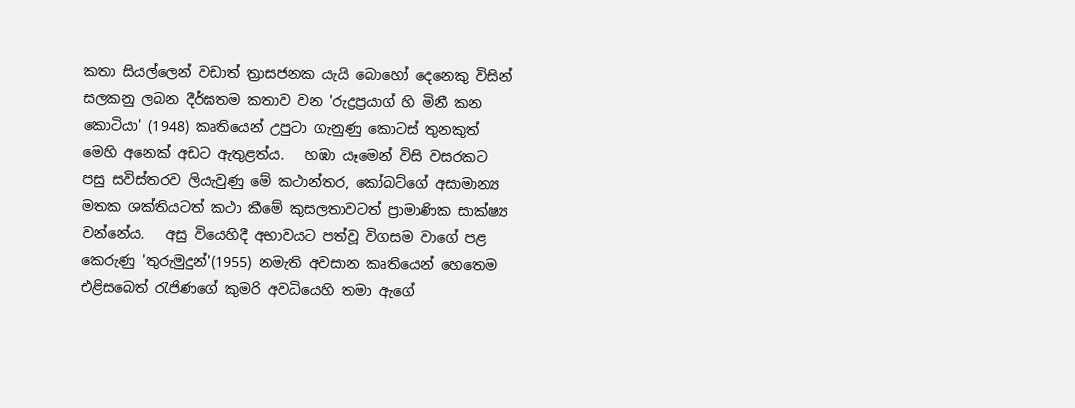කතා සියල්ලෙන් වඩාත් ත්‍රාසජනක යැයි බොහෝ දෙනෙකු විසින් සලකනු ලබන දීර්ඝතම කතාව වන 'රුද්‍රප්‍රයාග් හි මිනී කන කොටියා' (1948) කෘතියෙන් උපුටා ගැනුණු කොටස් තුනකුත් මෙහි අනෙක් අඩට ඇතුළත්ය.   හඹා යෑමෙන් විසි වසරකට පසු සවිස්තරව ලියැවුණු මේ කථාන්තර, කෝබට්ගේ අසාමාන්‍ය මතක ශක්තියටත් කථා කීමේ කුසලතාවටත් ප්‍රාමාණික සාක්ෂ්‍ය වන්නේය.   අසු වියෙහිදී අභාවයට පත්වූ විගසම වාගේ පළ කෙරුණු 'තුරුමුදුන්'(1955) නමැති අවසාන කෘතියෙන් හෙතෙම එළිසබෙත් රැජිණගේ කුමරි අවධියෙහි තමා ඇගේ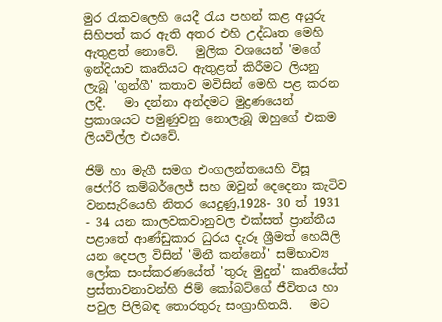මුර රැකවලෙහි යෙදී රැය පහන් කළ අයුරු සිහිපත් කර ඇති අතර එහි උද්ධෘත මෙහි ඇතුළත් නොවේ.   මුලික වශයෙන් 'මගේ ඉන්දියාව කෘතියට ඇතුළත් කිරීමට ලියනු ලැබූ 'ගුන්ගී' කතාව මවිසින් මෙහි පළ කරන ලදී.   මා දන්නා අන්දමට මුද්‍රණයෙන් ප්‍රකාශයට පමුණුවනු නොලැබූ ඔහුගේ එකම ලියවිල්ල එයවේ.

ජිම් හා මැගී සමග එංගලන්තයෙහි විසූ ජෙෆ්රි කම්බර්ලෙජ් සහ ඔවුන් දෙදෙනා කැටිව වනසැරියෙහි නිතර යෙදුණු,1928- 30 ත් 1931 - 34 යන කාලවකවානුවල එක්සත් ප්‍රාන්තීය පළාතේ ආණ්ඩුකාර ධුරය දැරූ ශ්‍රීමත් හෙයිලි යන දෙපල විසින් 'මිනී කන්නෝ' සම්භාව්‍ය ලෝක සංස්කරණයේත් 'තුරු මුදුන්' කෘතියේත් ප්‍රස්තාවනාවන්හි ජිම් කෝබට්ගේ ජීවිතය හා පවුල පිලිබඳ තොරතුරු සංග්‍රාහිතයි.   මට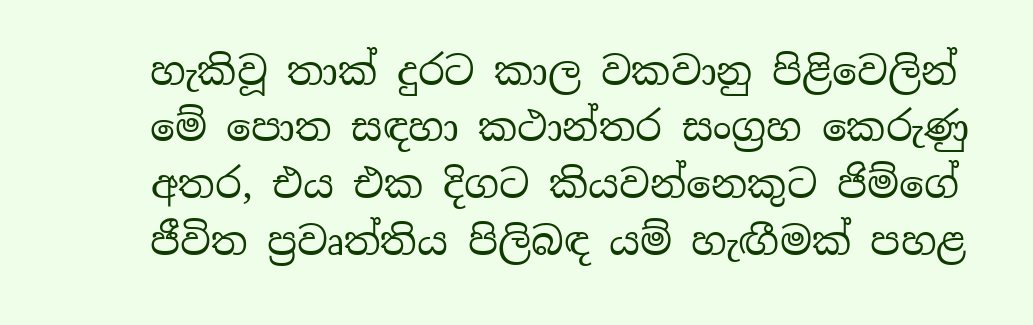හැකිවූ තාක් දුරට කාල වකවානු පිළිවෙලින් මේ පොත සඳහා කථාන්තර සංග්‍රහ කෙරුණු අතර, එය එක දිගට කියවන්නෙකුට ජිම්ගේ ජීවිත ප්‍රවෘත්තිය පිලිබඳ යම් හැඟීමක් පහළ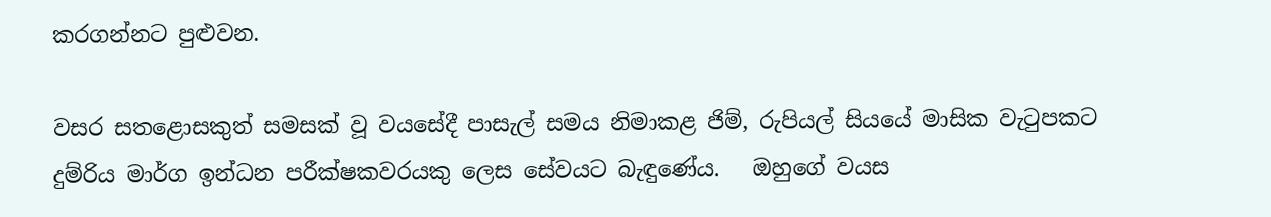කරගන්නට පුළුවන.

වසර සතළොසකුත් සමසක් වූ වයසේදී පාසැල් සමය නිමාකළ ජිම්, රුපියල් සියයේ මාසික වැටුපකට දුම්රිය මාර්ග ඉන්ධන පරීක්ෂකවරයකු ලෙස සේවයට බැඳුණේය.   ඔහුගේ වයස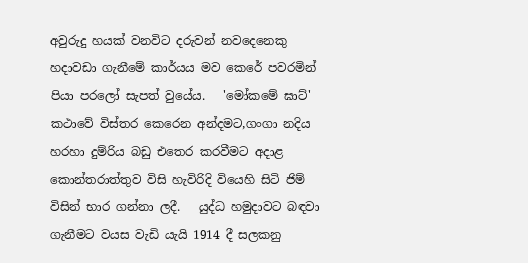අවුරුදු හයක් වනවිට දරුවන් නවදෙනෙකු හදාවඩා ගැනීමේ කාර්යය මව කෙරේ පවරමින් පියා පරලෝ සැපත් වුයේය.   'මෝකමේ ඝාට්' කථාවේ විස්තර කෙරෙන අන්දමට,ගංගා නදිය හරහා දුම්රිය බඩු එතෙර කරවීමට අදාළ කොන්තරාත්තුව විසි හැවිරිදි වියෙහි සිටි ජිම් විසින් භාර ගන්නා ලදී.   යුද්ධ හමුදාවට බඳවා ගැනීමට වයස වැඩි යැයි 1914 දී සලකනු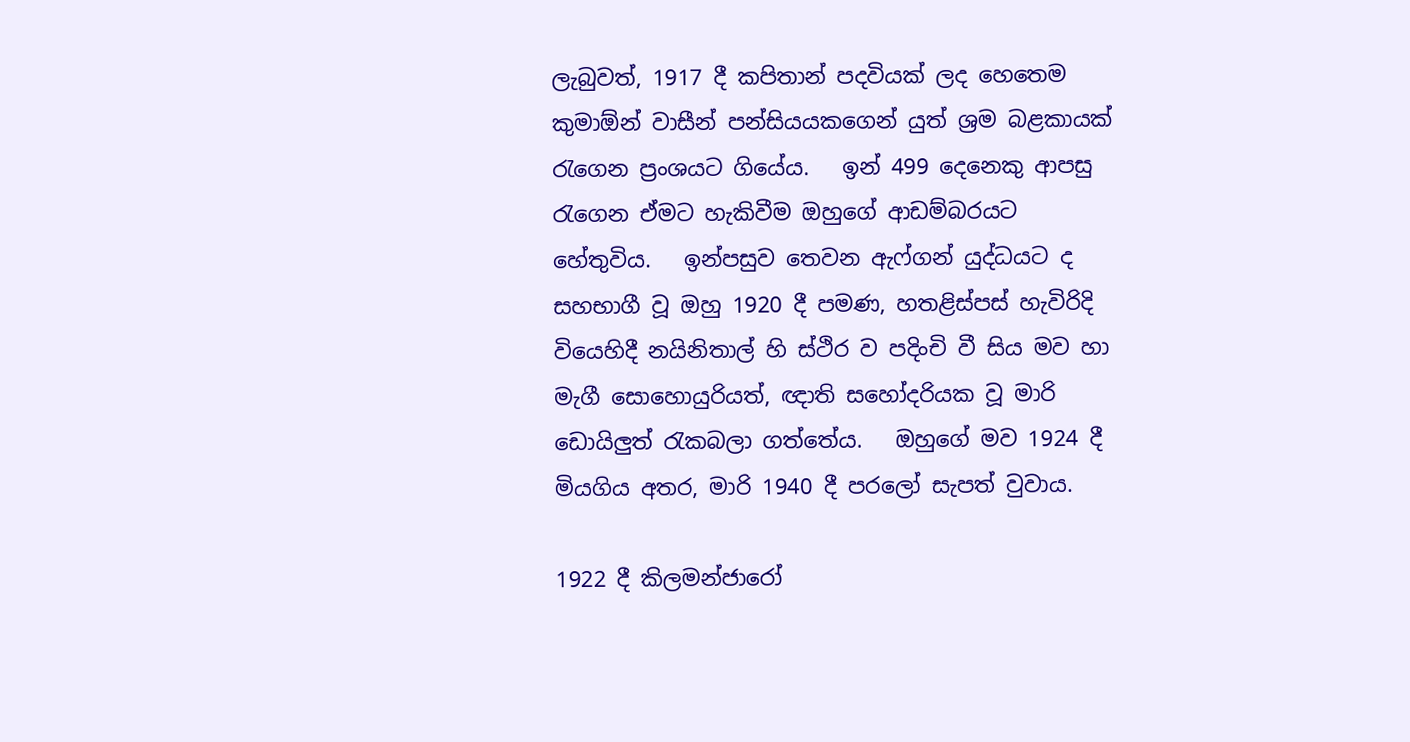ලැබුවත්, 1917 දී කපිතාන් පදවියක් ලද හෙතෙම කුමාඕන් වාසීන් පන්සියයකගෙන් යුත් ශ්‍රම බළකායක් රැගෙන ප්‍රංශයට ගියේය.   ඉන් 499 දෙනෙකු ආපසු රැගෙන ඒමට හැකිවීම ඔහුගේ ආඩම්බරයට හේතුවිය.   ඉන්පසුව තෙවන ඇෆ්ගන් යුද්ධයට ද සහභාගී වූ ඔහු 1920 දී පමණ, හතළිස්පස් හැවිරිදි වියෙහිදී නයිනිතාල් හි ස්ථිර ව පදිංචි වී සිය මව හා මැගී සොහොයුරියත්, ඥාති සහෝදරියක වූ මාරි ඩොයිලුත් රැකබලා ගත්තේය.   ඔහුගේ මව 1924 දී මියගිය අතර, මාරි 1940 දී පරලෝ සැපත් වුවාය.

1922 දී කිලමන්ජාරෝ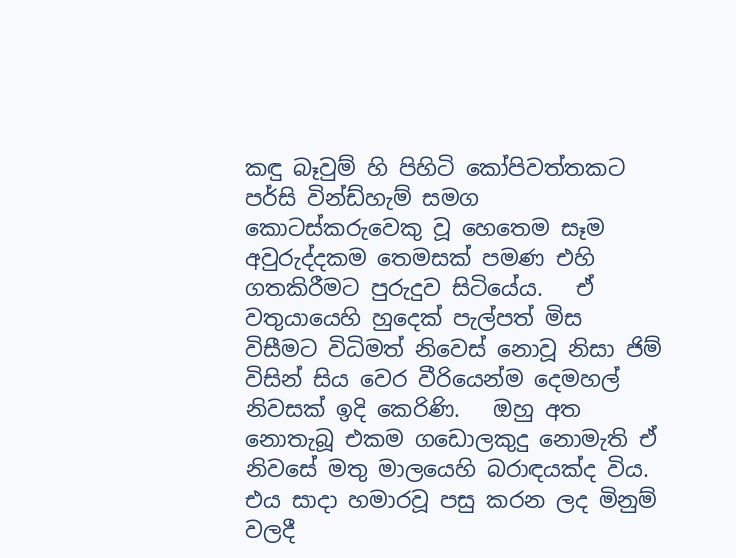කඳු බෑවුම් හි පිහිටි කෝපිවත්තකට පර්සි වින්ඩ්හැම් සමග කොටස්කරුවෙකු වූ හෙතෙම සෑම අවුරුද්දකම තෙමසක් පමණ එහි ගතකිරීමට පුරුදුව සිටියේය.   ඒ වතුයායෙහි හුදෙක් පැල්පත් මිස විසීමට විධිමත් නිවෙස් නොවූ නිසා ජිම් විසින් සිය වෙර වීරියෙන්ම දෙමහල් නිවසක් ඉදි කෙරිණි.   ඔහු අත නොතැබූ එකම ගඩොලකුදු නොමැති ඒ නිවසේ මතු මාලයෙහි බරාඳයක්ද විය.   එය සාදා හමාරවූ පසු කරන ලද මිනුම් වලදී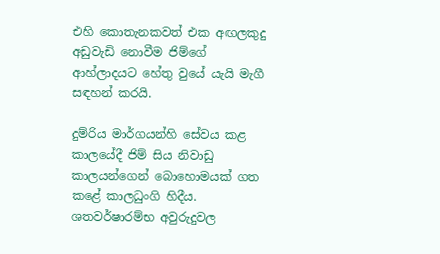එහි කොතැනකවත් එක අඟලකුදු අඩුවැඩි නොවීම ජිම්ගේ ආහ්ලාදයට හේතු වුයේ යැයි මැගී සඳහන් කරයි.

දුම්රිය මාර්ගයන්හි සේවය කළ කාලයේදී ජිම් සිය නිවාඩු කාලයන්ගෙන් බොහොමයක් ගත කළේ කාලධුංගි හිදීය.   ශතවර්ෂාරම්භ අවුරුදුවල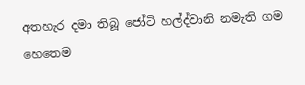අතහැර දමා තිබූ ජෝටි හල්ද්වානි නමැති ගම හෙතෙම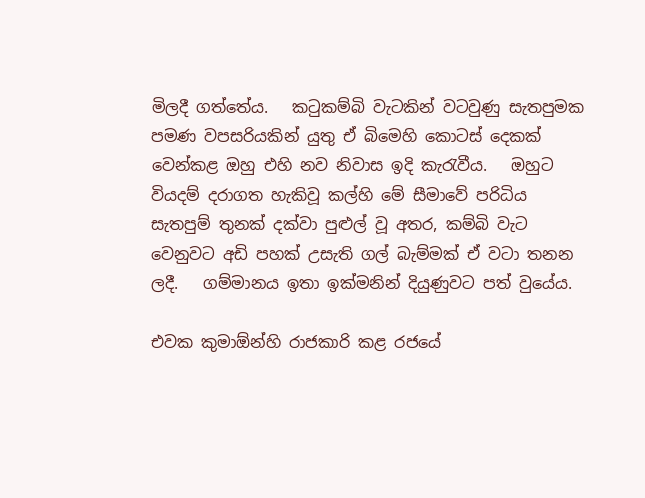මිලදී ගත්තේය.   කටුකම්බි වැටකින් වටවුණු සැතපුමක පමණ වපසරියකින් යුතු ඒ බිමෙහි කොටස් දෙකක් වෙන්කළ ඔහු එහි නව නිවාස ඉදි කැරැවීය.   ඔහුට වියදම් දරාගත හැකිවූ කල්හි මේ සීමාවේ පරිධිය සැතපුම් තුනක් දක්වා පුළුල් වූ අතර, කම්බි වැට වෙනුවට අඩි පහක් උසැති ගල් බැම්මක් ඒ වටා තනන ලදී.   ගම්මානය ඉතා ඉක්මනින් දියුණුවට පත් වුයේය.

එවක කුමාඕන්හි රාජකාරි කළ රජයේ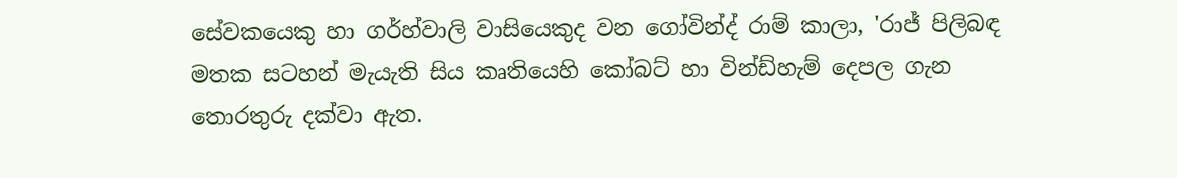සේවකයෙකු හා ගර්හ්වාලි වාසියෙකුද වන ගෝවින්ද් රාම් කාලා, 'රාජ් පිලිබඳ මතක සටහන් මැයැති සිය කෘතියෙහි කෝබට් හා වින්ඩ්හැම් දෙපල ගැන තොරතුරු දක්වා ඇත.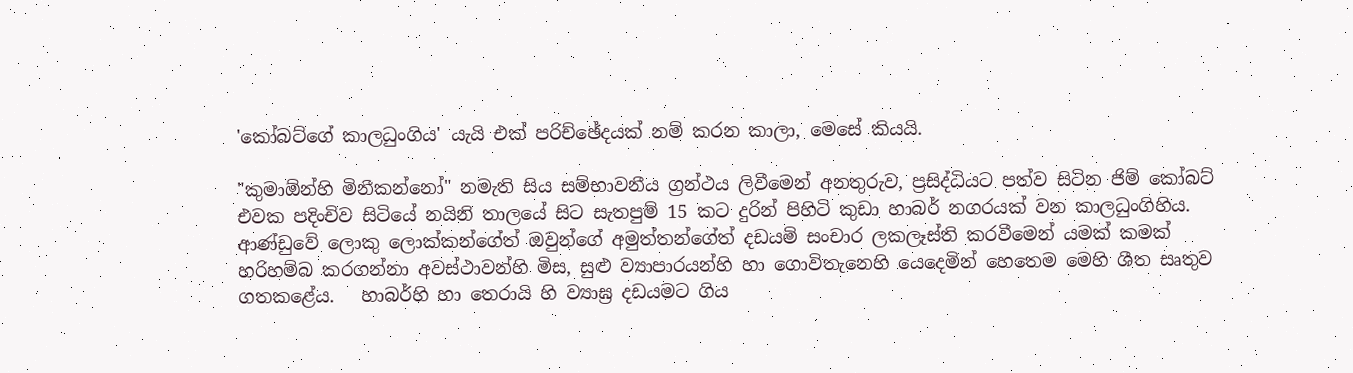'කෝබට්ගේ කාලධුංගිය' යැයි එක් පරිච්ඡේදයක් නම් කරන කාලා, මෙසේ කියයි.

"කුමාඕන්හි මිනීකන්නෝ" නමැති සිය සම්භාවනීය ග්‍රන්ථය ලිවීමෙන් අනතුරුව, ප්‍රසිද්ධියට පත්ව සිටින ජිම් කෝබට් එවක පදිංචිව සිටියේ නයිනි තාලයේ සිට සැතපුම් 15 කට දුරින් පිහිටි කුඩා හාබර් නගරයක් වන කාලධුංගිහිය.   ආණ්ඩුවේ ලොකු ලොක්කන්ගේත් ඔවුන්ගේ අමුත්තන්ගේත් දඩයම් සංචාර ලකලෑස්ති කරවීමෙන් යමක් කමක් හරිහම්බ කරගන්නා අවස්ථාවන්හි මිස, සුළු ව්‍යාපාරයන්හි හා ගොවිතැනෙහි යෙදෙමින් හෙතෙම මෙහි ශීත සෘතුව ගතකළේය.   හාබර්හි හා තෙරායි හි ව්‍යාඝ්‍ර දඩයමට ගිය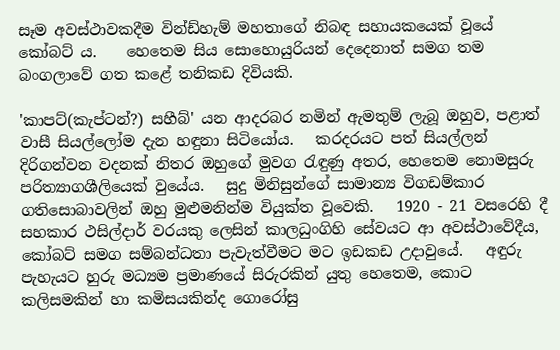සෑම අවස්ථාවකදීම වින්ඩ්හැම් මහතාගේ නිබඳ සහායකයෙක් වූයේ කෝබට් ය.    හෙතෙම සිය සොහොයුරියන් දෙදෙනාත් සමග තම බංගලාවේ ගත කළේ තනිකඩ දිවියකි.

'කාපට්(කැප්ටන්?) සහීබ්' යන ආදරබර නමින් ඇමතුම් ලැබූ ඔහුව, පළාත් වාසී සියල්ලෝම දැන හඳුනා සිටියෝය.   කරදරයට පත් සියල්ලන් දිරිගන්වන වදනක් නිතර ඔහුගේ මුවග රැඳුණු අතර, හෙතෙම නොමසුරු පරිත්‍යාගශීලියෙක් වුයේය.   සුදු මිනිසුන්ගේ සාමාන්‍ය විගඩම්කාර ගතිසොබාවලින් ඔහු මුළුමනින්ම වියුක්ත වූවෙකි.   1920 - 21 වසරෙහි දී සහකාර ථසිල්දාර් වරයකු ලෙසින් කාලධුංගිහි සේවයට ආ අවස්ථාවේදීය, කෝබට් සමග සම්බන්ධතා පැවැත්වීමට මට ඉඩකඩ උදාවුයේ.   අඳුරු පැහැයට හුරු මධ්‍යම ප්‍රමාණයේ සිරුරකින් යුතු හෙතෙම, කොට කලිසමකින් හා කමිසයකින්ද ගොරෝසු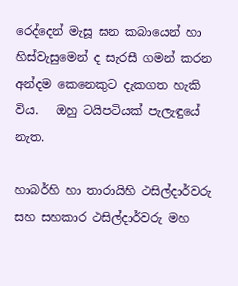රෙද්දෙන් මැසූ ඝන කබායෙන් හා හිස්වැසුමෙන් ද සැරසී ගමන් කරන අන්දම කෙනෙකුට දැකගත හැකි විය.   ඔහු ටයිපටියක් පැලැඳුයේ නැත.

හාබර්හි හා තාරායිහි ථසිල්දාර්වරු සහ සහකාර ථසිල්දාර්වරු මහ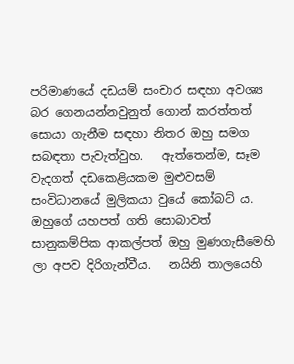පරිමාණයේ දඩයම් සංචාර සඳහා අවශ්‍ය බර ගෙනයන්නවුනුත් ගොන් කරත්තත් සොයා ගැනීම සඳහා නිතර ඔහු සමග සබඳතා පැවැත්වුහ.   ඇත්තෙන්ම, සෑම වැදගත් දඩකෙළියකම මුළුවසම් සංවිධානයේ මුලිකයා වුයේ කෝබට් ය.   ඔහුගේ යහපත් ගති සොබාවත් සානුකම්පික ආකල්පත් ඔහු මුණගැසීමෙහි ලා අපව දිරිගැන්වීය.   නයිනි තාලයෙහි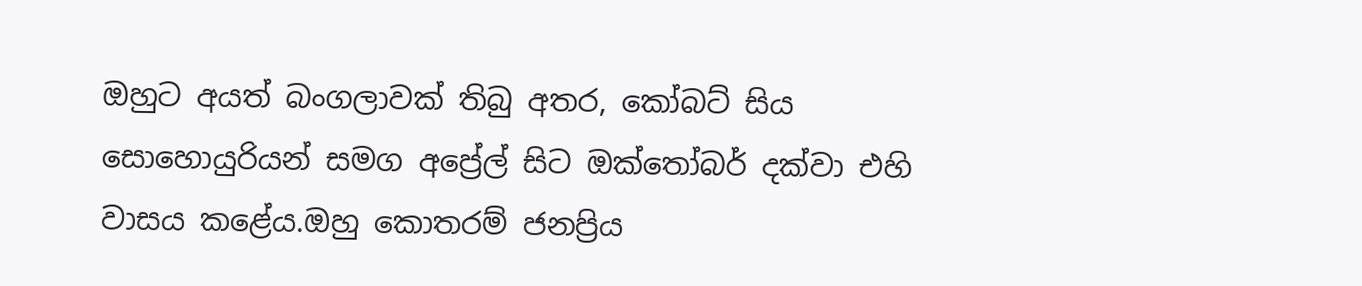ඔහුට අයත් බංගලාවක් තිබු අතර, කෝබට් සිය සොහොයුරියන් සමග අප්‍රේල් සිට ඔක්තෝබර් දක්වා එහි වාසය කළේය.ඔහු කොතරම් ජනප්‍රිය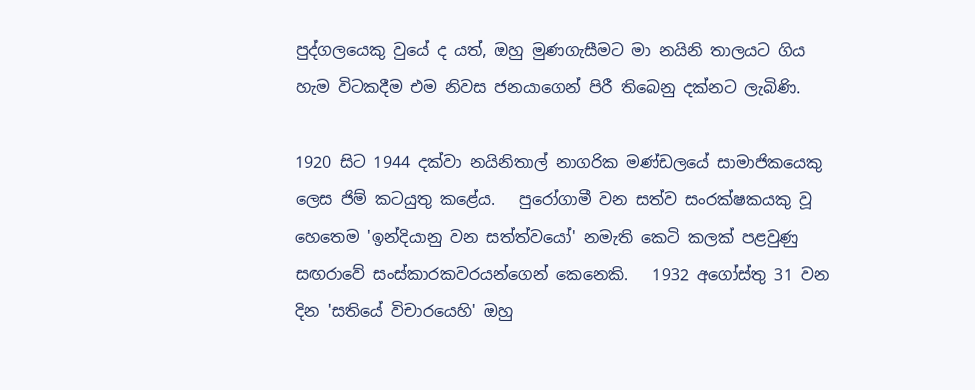පුද්ගලයෙකු වුයේ ද යත්, ඔහු මුණගැසීමට මා නයිනි තාලයට ගිය හැම විටකදීම එම නිවස ජනයාගෙන් පිරී තිබෙනු දක්නට ලැබිණි.

1920 සිට 1944 දක්වා නයිනිතාල් නාගරික මණ්ඩලයේ සාමාජිකයෙකු ලෙස ජිම් කටයුතු කළේය.   පුරෝගාමී වන සත්ව සංරක්ෂකයකු වූ හෙතෙම 'ඉන්දියානු වන සත්ත්වයෝ' නමැති කෙටි කලක් පළවුණු සඟරාවේ සංස්කාරකවරයන්ගෙන් කෙනෙකි.   1932 අගෝස්තු 31 වන දින 'සතියේ විචාරයෙහි' ඔහු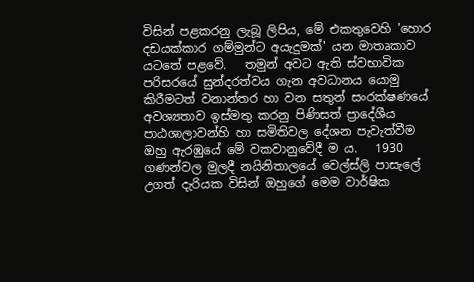විසින් පළකරනු ලැබූ ලිපිය, මේ එකතුවෙහි 'හොර දඩයක්කාර ගම්මුන්ට අයැදුමක්' යන මාතෘකාව යටතේ පළවේ.   තමුන් අවට ඇති ස්වභාවික පරිසරයේ සුන්දරත්වය ගැන අවධානය යොමු කිරීමටත් වනාන්තර හා වන සතුන් සංරක්ෂණයේ අවශ්‍යතාව ඉස්මතු කරනු පිණිසත් ප්‍රාදේශීය පාඨශාලාවන්හි හා සමිතිවල දේශන පැවැත්වීම ඔහු ඇරඹුයේ මේ වකවානුවේදී ම ය.   1930 ගණන්වල මුලදී නයිනිතාලයේ වෙල්ස්ලි පාසැලේ උගත් දැරියක විසින් ඔහුගේ මෙම වාර්ෂික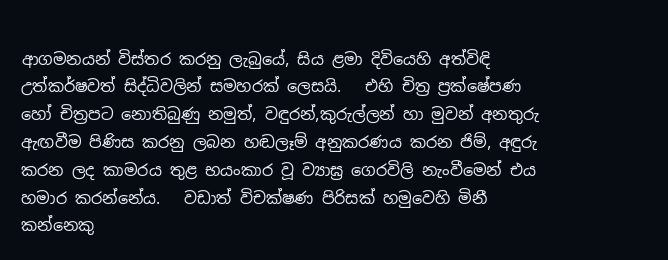ආගමනයන් විස්තර කරනු ලැබුයේ, සිය ළමා දිවියෙහි අත්විඳි උත්කර්ෂවත් සිද්ධිවලින් සමහරක් ලෙසයි.   එහි චිත්‍ර ප්‍රක්ෂේපණ හෝ චිත්‍රපට නොතිබුණු නමුත්, වඳුරන්,කුරුල්ලන් හා මුවන් අනතුරු ඇඟවීම පිණිස කරනු ලබන හඬලෑම් අනුකරණය කරන ජිම්, අඳුරු කරන ලද කාමරය තුළ භයංකාර වූ ව්‍යාඝ්‍ර ගෙරවිලි නැංවීමෙන් එය හමාර කරන්නේය.   වඩාත් විචක්ෂණ පිරිසක් හමුවෙහි මිනී කන්නෙකු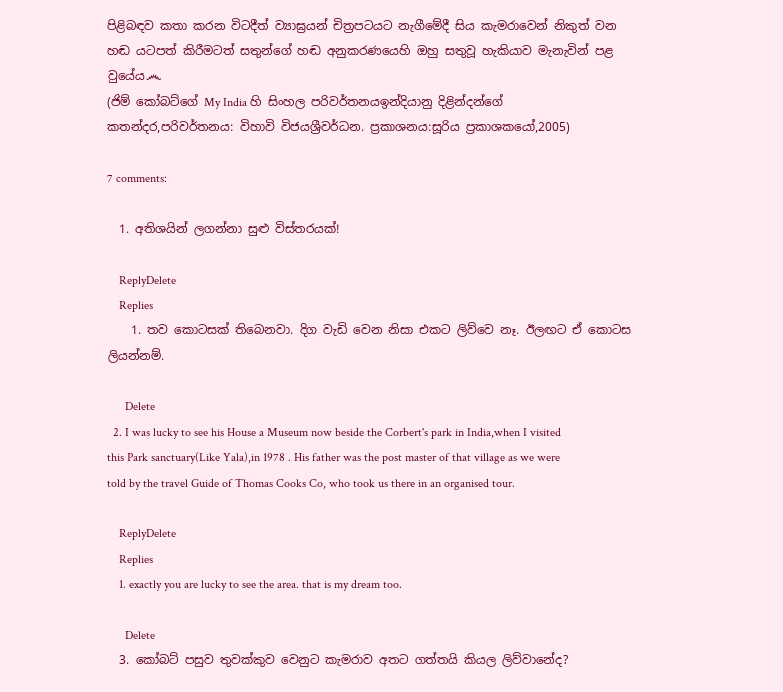පිළිබඳව කතා කරන විටදීත් ව්‍යාඝ්‍රයන් චිත්‍රපටයට නැගීමේදී සිය කැමරාවෙන් නිකුත් වන හඬ යටපත් කිරීමටත් සතුන්ගේ හඬ අනුකරණයෙහි ඔහු සතුවූ හැකියාව මැනැවින් පළ වුයේය෴
(ජිම් කෝබට්ගේ My India හි සිංහල පරිවර්තනයඉන්දියානු දිළින්දන්ගේ කතන්දර,පරිවර්තනය: විහාවි විජයශ්‍රීවර්ධන. ප්‍රකාශනය:සූරිය ප්‍රකාශකයෝ,2005)

7 comments:

  1. අතිශයින් ලගන්නා සුළු විස්තරයක්!

    ReplyDelete
    Replies
    1. තව කොටසක් තිබෙනවා. දිග වැඩි වෙන නිසා එකට ලිව්වෙ නෑ. ඊලඟට ඒ කොටස ලියන්නම්.

      Delete
  2. I was lucky to see his House a Museum now beside the Corbert's park in India,when I visited this Park sanctuary(Like Yala),in 1978 . His father was the post master of that village as we were told by the travel Guide of Thomas Cooks Co, who took us there in an organised tour.

    ReplyDelete
    Replies
    1. exactly you are lucky to see the area. that is my dream too.

      Delete
  3. කෝබට් පසුව තුවක්කුව වෙනුට කැමරාව අතට ගත්තයි කියල ලිව්වානේද?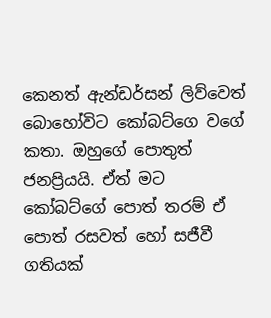කෙනත් ඇන්ඩර්සන් ලිව්වෙත් බොහෝවිට කෝබට්ගෙ වගේ කතා. ඔහුගේ පොතුත් ජනප්‍රියයි. ඒත් මට කෝබට්ගේ පොත් තරම් ඒ පොත් රසවත් හෝ සජීවී ගතියක්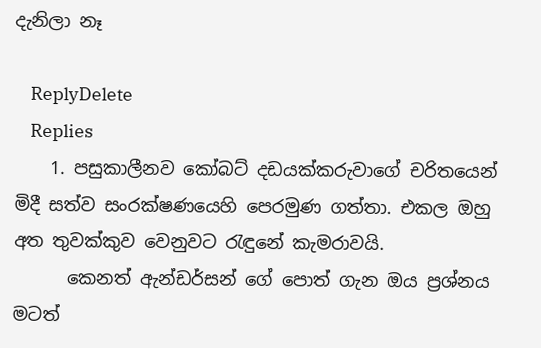දැනිලා නෑ

    ReplyDelete
    Replies
    1. පසුකාලීනව කෝබට් දඩයක්කරුවාගේ චරිතයෙන් මිදී සත්ව සංරක්ෂණයෙහි පෙරමුණ ගත්තා. එකල ඔහු අත තුවක්කුව වෙනුවට රැඳුනේ කැමරාවයි.
      කෙනත් ඇන්ඩර්සන් ගේ පොත් ගැන ඔය ප්‍රශ්නය මටත්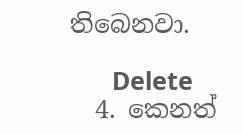තිබෙනවා.

      Delete
  4. කෙනත්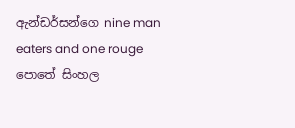ඇන්ඩර්සන්ගෙ nine man eaters and one rouge පොතේ සිංහල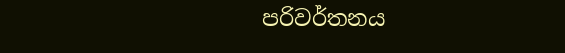පරිවර්තනය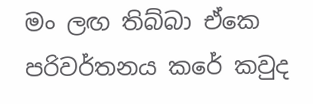මං ලඟ තිබ්බා ඒකෙ පරිවර්තනය කරේ කවුද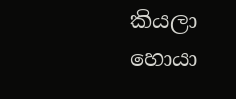කියලා හොයා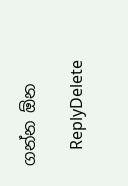ගන්න ඕන

    ReplyDelete